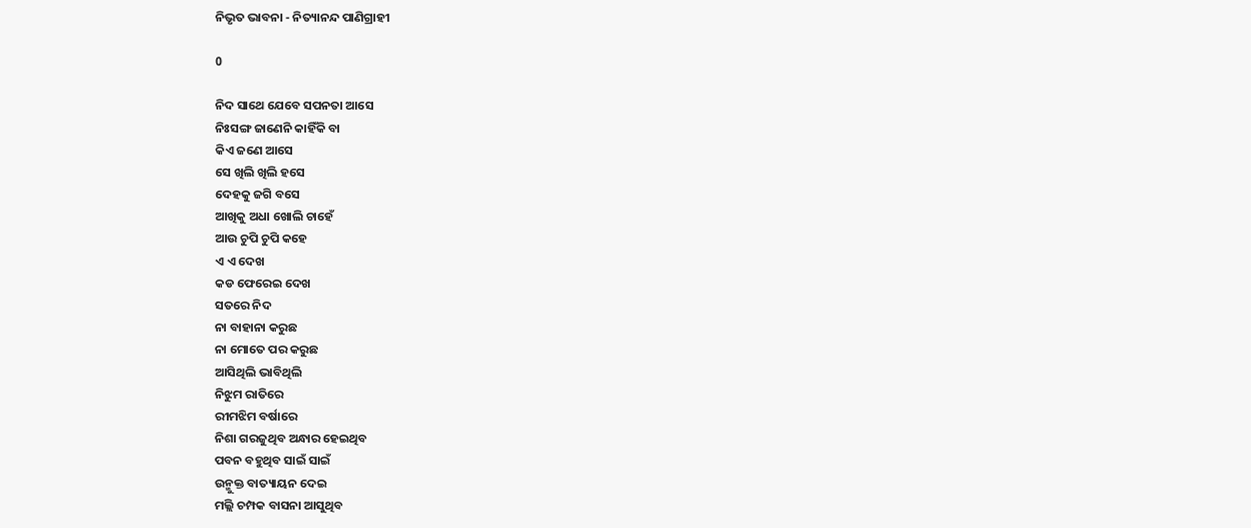ନିଭୃତ ଭାବନା - ନିତ୍ୟାନନ୍ଦ ପାଣିଗ୍ରାହୀ

0

ନିଦ ସାଥେ ଯେବେ ସପନତା ଆସେ
ନିଃସଙ୍ଗ ଜାଣେନି କାହିଁକି ବା
କିଏ ଜଣେ ଆସେ
ସେ ଖିଲି ଖିଲି ହସେ
ଦେହକୁ ଜଗି ବସେ
ଆଖିକୁ ଅଧା ଖୋଲି ଚାହେଁ
ଆଉ ଚୁପି ଚୁପି କହେ
ଏ ଏ ଦେଖ
କଡ ଫେରେଇ ଦେଖ
ସତରେ ନିଦ
ନା ବାହାନା କରୁଛ
ନା ମୋତେ ପର କରୁଛ
ଆସିଥିଲି ଭାବିଥିଲି
ନିଝୁମ ରାତିରେ
ରୀମଝିମ ବର୍ଷାରେ
ନିଶା ଗରଜୁଥିବ ଅନ୍ଧାର ହେଇଥିବ
ପବନ ବହୁଥିବ ସାଇଁ ସାଇଁ
ଉନ୍ମୁକ୍ତ ବାତ୍ୟାୟନ ଦେଇ
ମଲ୍ଲି ଚମ୍ପକ ବାସନା ଆସୁଥିବ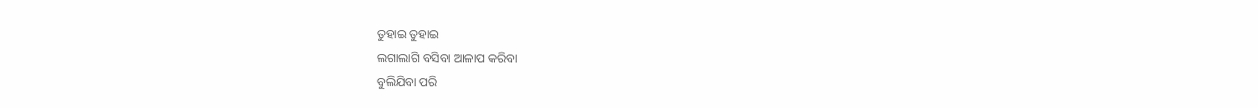ତୁହାଇ ତୁହାଇ
ଲଗାଲାଗି ବସିବା ଆଳାପ କରିବା
ବୁଲିଯିବା ପରି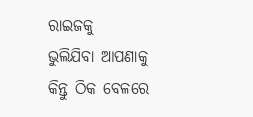ରାଇଜକୁ
ଭୁଲିଯିବା ଆପଣାକୁ
କିନ୍ତୁ ଠିକ ବେଳରେ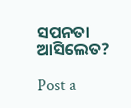ସପନତା ଆସିଲେତ?

Post a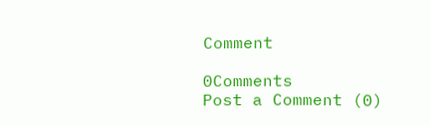Comment

0Comments
Post a Comment (0)